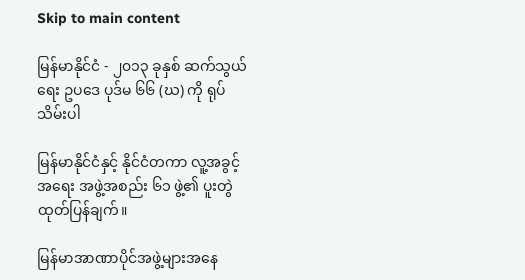Skip to main content

မြန်မာနိုင်ငံ - ၂၀၁၃ ခုနှစ် ဆက်သွယ်ရေး ဥပဒေ ပုဒ်မ ၆၆ (ဃ) ကို ရုပ်သိမ်းပါ

မြန်မာနိုင်ငံနှင့် နိုင်ငံတကာ လူ့အခွင့်အရေး အဖွဲ့အစည်း ၆၁ ဖွဲ့၏ ပူးတွဲ ထုတ်ပြန်ချက်။

မြန်မာအာဏာပိုင်အဖွဲ့များအနေ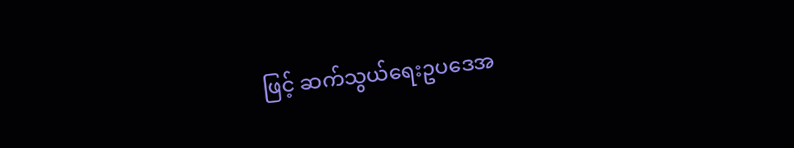ဖြင့် ဆက်သွယ်ရေးဥပဒေအ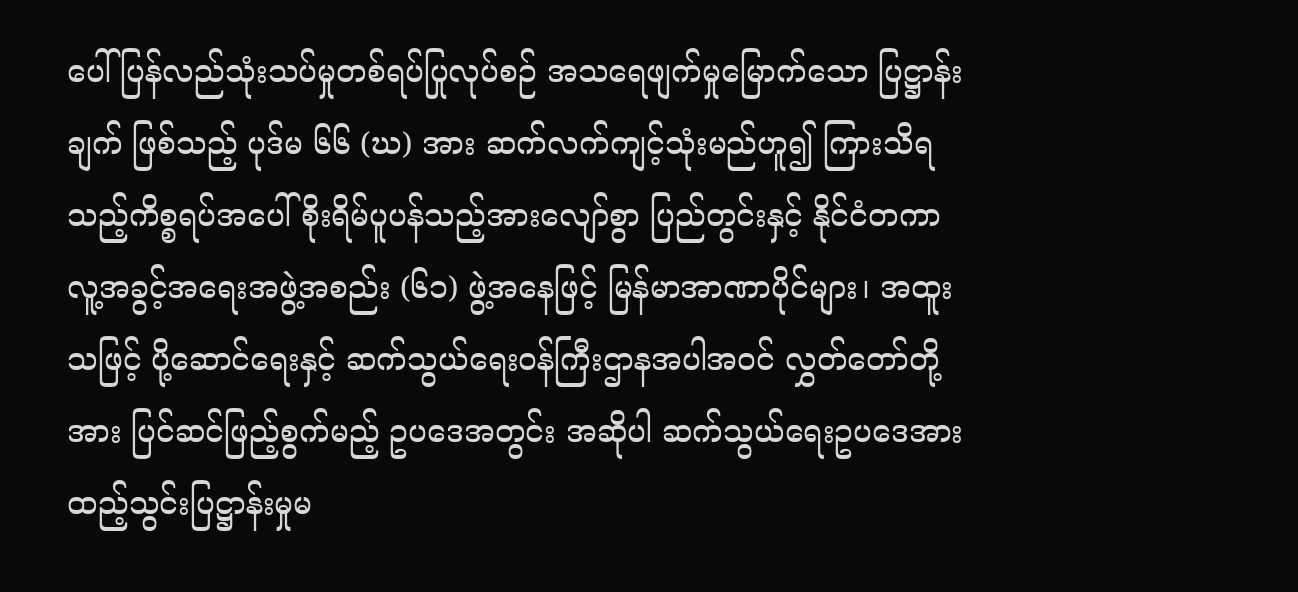ပေါ် ပြန်လည်သုံးသပ်မှုတစ်ရပ်ပြုလုပ်စဉ် အသရေဖျက်မှုမြောက်သော ပြဋ္ဌာန်းချက် ဖြစ်သည့် ပုဒ်မ ၆၆ (ဃ) အား ဆက်လက်ကျင့်သုံးမည်ဟူ၍ ကြားသိရသည့်ကိစ္စရပ်အပေါ် စိုးရိမ်ပူပန်သည့်အားလျော်စွာ ပြည်တွင်းနှင့် နိုင်ငံတကာ လူ့အခွင့်အရေးအဖွဲ့အစည်း (၆၁) ဖွဲ့အနေဖြင့် မြန်မာအာဏာပိုင်များ၊ အထူးသဖြင့် ပို့ဆောင်ရေးနှင့် ဆက်သွယ်ရေးဝန်ကြီးဌာနအပါအဝင် လွှတ်တော်တို့အား ပြင်ဆင်ဖြည့်စွက်မည့် ဥပဒေအတွင်း အဆိုပါ ဆက်သွယ်ရေးဥပဒေအား ထည့်သွင်းပြဋ္ဌာန်းမှုမ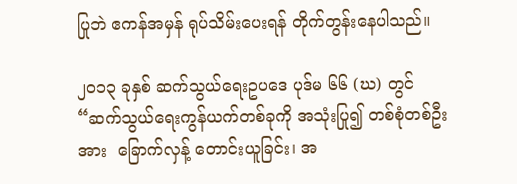ပြုဘဲ ဧကန်အမှန် ရုပ်သိမ်းပေးရန် တိုက်တွန်းနေပါသည်။

၂၀၁၃ ခုနှစ် ဆက်သွယ်ရေးဥပဒေ ပုဒ်မ ၆၆ (ဃ) တွင် “ဆက်သွယ်ရေးကွန်ယက်တစ်ခုကို အသုံးပြု၍ တစ်စုံတစ်ဦးအား  ခြောက်လှန့် တောင်းယူခြင်း၊ အ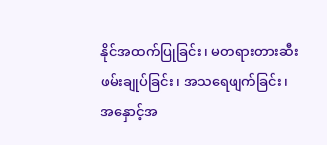နိုင်အထက်ပြုခြင်း၊ မတရားတားဆီးဖမ်းချုပ်ခြင်း၊ အသရေဖျက်ခြင်း၊ အနှောင့်အ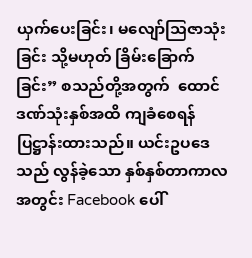ယှက်ပေးခြင်း၊ မလျော်သြဇာသုံးခြင်း သို့မဟုတ် ခြိမ်းခြောက်ခြင်း” စသည်တို့အတွက်  ထောင်ဒဏ်သုံးနှစ်အထိ ကျခံစေရန် ပြဋ္ဌာန်းထားသည်။ ယင်းဥပဒေသည် လွန်ခဲ့သော နှစ်နှစ်တာကာလ အတွင်း Facebook ပေါ်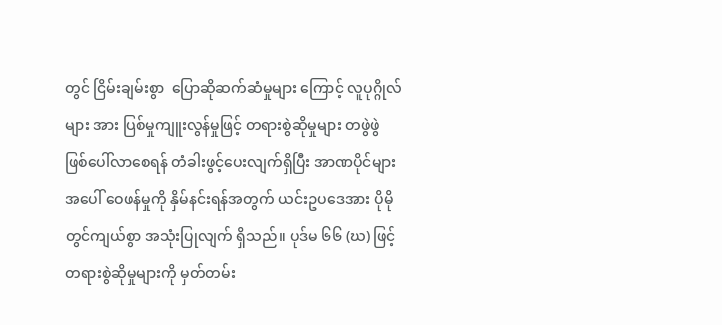တွင် ငြိမ်းချမ်းစွာ  ပြောဆိုဆက်ဆံမှုများ ကြောင့် လူပုဂ္ဂိုလ်များ အား ပြစ်မှုကျူးလွန်မှုဖြင့် တရားစွဲဆိုမှုများ တဖွဲဖွဲ ဖြစ်ပေါ်လာစေရန် တံခါးဖွင့်ပေးလျက်ရှိပြီး အာဏပိုင်များအပေါ် ဝေဖန်မှုကို နှိမ်နင်းရန်အတွက် ယင်းဥပဒေအား ပိုမိုတွင်ကျယ်စွာ အသုံးပြုလျက် ရှိသည်။ ပုဒ်မ ၆၆ (ဃ) ဖြင့် တရားစွဲဆိုမှုများကို မှတ်တမ်း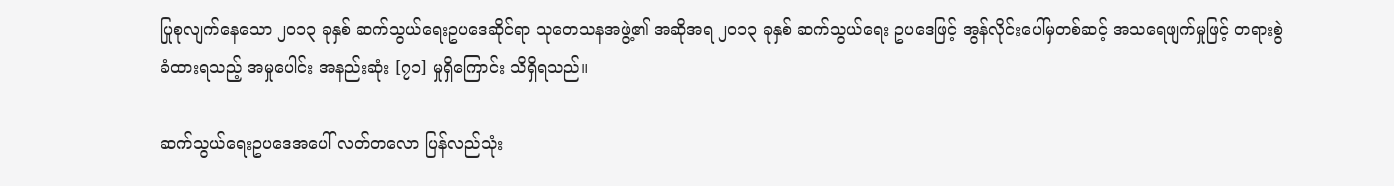ပြုစုလျက်နေသော ၂၀၁၃ ခုနှစ် ဆက်သွယ်ရေးဥပဒေဆိုင်ရာ သုတေသနအဖွဲ့၏ အဆိုအရ ၂၀၁၃ ခုနှစ် ဆက်သွယ်ရေး ဥပဒေဖြင့် အွန်လိုင်းပေါ်မှတစ်ဆင့် အသရေဖျက်မှုဖြင့် တရားစွဲခံထားရသည့် အမှုပေါင်း အနည်းဆုံး [၇၁] မှုရှိကြောင်း သိရှိရသည်။

ဆက်သွယ်ရေးဥပဒေအပေါ် လတ်တလော ပြန်လည်သုံး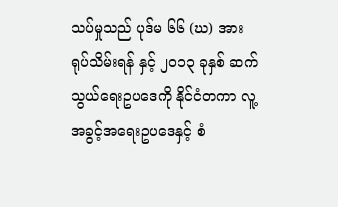သပ်မှုသည် ပုဒ်မ ၆၆ (ဃ) အား ရုပ်သိမ်းရန် နှင့် ၂၀၁၃ ခုနှစ် ဆက်သွယ်ရေးဥပဒေကို နိုင်ငံတကာ လူ့အခွင့်အရေးဥပဒေနှင့် စံ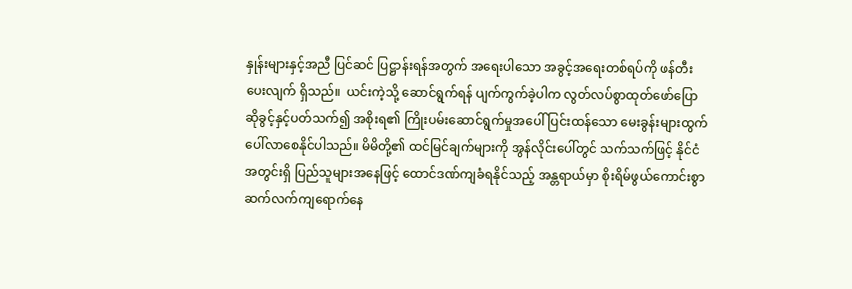နှုန်းများနှင့်အညီ ပြင်ဆင် ပြဋ္ဌာန်းရန်အတွက် အရေးပါသော အခွင့်အရေးတစ်ရပ်ကို ဖန်တီးပေးလျက် ရှိသည်။  ယင်းကဲ့သို့ ဆောင်ရွက်ရန် ပျက်ကွက်ခဲ့ပါက လွတ်လပ်စွာထုတ်ဖော်ပြောဆိုခွင့်နှင့်ပတ်သက်၍ အစိုးရ၏ ကြိုးပမ်းဆောင်ရွက်မှုအပေါ် ပြင်းထန်သော မေးခွန်းများထွက်ပေါ်လာစေနိုင်ပါသည်။ မိမိတို့၏ ထင်မြင်ချက်များကို အွန်လိုင်းပေါ်တွင် သက်သက်ဖြင့် နိုင်ငံအတွင်းရှိ ပြည်သူများအနေဖြင့် ထောင်ဒဏ်ကျခံရနိုင်သည့် အန္တရာယ်မှာ စိုးရိမ်ဖွယ်ကောင်းစွာ ဆက်လက်ကျရောက်နေ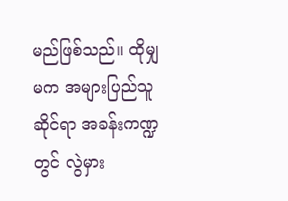မည်ဖြစ်သည်။ ထိုမျှမက အများပြည်သူဆိုင်ရာ အခန်းကဏ္ဍတွင် လွဲမှား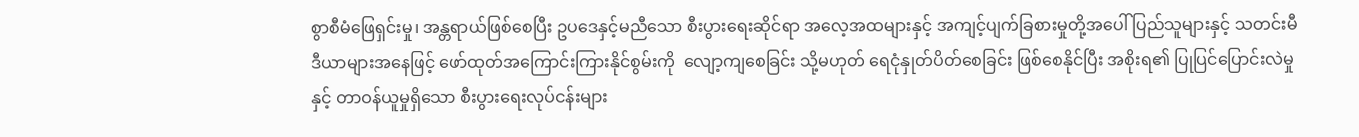စွာစီမံဖြေရှင်းမှု၊ အန္တရာယ်ဖြစ်စေပြီး ဥပဒေနှင့်မညီသော စီးပွားရေးဆိုင်ရာ အလေ့အထများနှင့် အကျင့်ပျက်ခြစားမှုတို့အပေါ် ပြည်သူများနှင့် သတင်းမီဒီယာများအနေဖြင့် ဖော်ထုတ်အကြောင်းကြားနိုင်စွမ်းကို  လျော့ကျစေခြင်း သို့မဟုတ် ရေငုံနှုတ်ပိတ်စေခြင်း ဖြစ်စေနိုင်ပြီး အစိုးရ၏ ပြုပြင်ပြောင်းလဲမှု နှင့် တာဝန်ယူမှုရှိသော စီးပွားရေးလုပ်ငန်းများ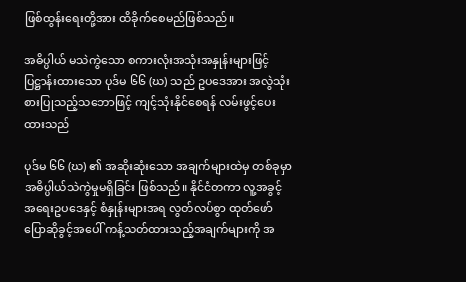ဖြစ်ထွန်းရေးတို့အား ထိခိုက်စေမည်ဖြစ်သည်။

အဓိပ္ပါယ် မသဲကွဲသော စကားလုံးအသုံးအနှုန်းများဖြင့် ပြဋ္ဌာန်းထားသော ပုဒ်မ ၆၆ (ဃ) သည် ဥပဒေအား အလွဲသုံးစားပြုသည့်သဘောဖြင့် ကျင့်သုံးနိုင်စေရန် လမ်းဖွင့်ပေးထားသည်

ပုဒ်မ ၆၆ (ဃ) ၏ အဆိုးဆုံးသော အချက်များထဲမှ တစ်ခုမှာ အဓိပ္ပါယ်သဲကွဲမှုမရှိခြင်း ဖြစ်သည်။ နိုင်ငံတကာ လူ့အခွင့်အရေးဥပဒေနှင့် စံနှုန်းများအရ လွတ်လပ်စွာ ထုတ်ဖော်ပြောဆိုခွင့်အပေါ် ကန့်သတ်ထားသည့်အချက်များကို အ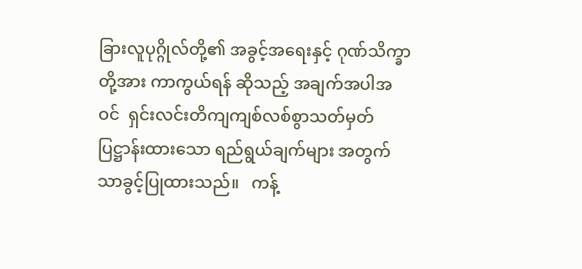ခြားလူပုဂ္ဂိုလ်တို့၏ အခွင့်အရေးနှင့် ဂုဏ်သိက္ခာတို့အား ကာကွယ်ရန် ဆိုသည့် အချက်အပါအဝင်  ရှင်းလင်းတိကျကျစ်လစ်စွာသတ်မှတ်ပြဋ္ဌာန်းထားသော ရည်ရွယ်ချက်များ အတွက်သာခွင့်ပြုထားသည်။   ကန့်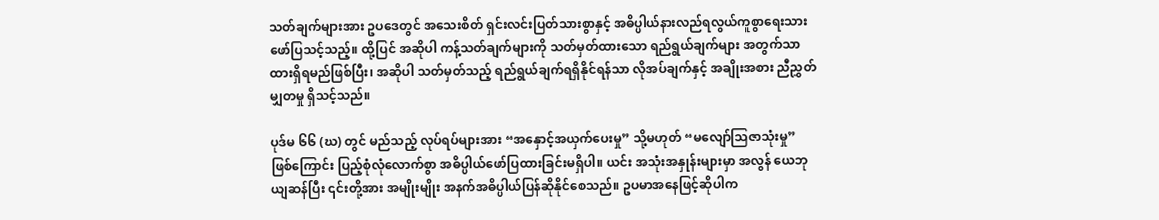သတ်ချက်များအား ဥပဒေတွင် အသေးစိတ် ရှင်းလင်းပြတ်သားစွာနှင့် အဓိပ္ပါယ်နားလည်ရလွယ်ကူစွာရေးသား ဖော်ပြသင့်သည့်။ ထို့ပြင် အဆိုပါ ကန့်သတ်ချက်များကို သတ်မှတ်ထားသော ရည်ရွယ်ချက်များ အတွက်သာ ထားရှိရမည်ဖြစ်ပြီး၊ အဆိုပါ သတ်မှတ်သည့် ရည်ရွယ်ချက်ရရှိနိုင်ရန်သာ လိုအပ်ချက်နှင့် အချိုးအစား ညီညွှတ်မျှတမှု ရှိသင့်သည်။

ပုဒ်မ ၆၆ (ဃ) တွင် မည်သည့် လုပ်ရပ်များအား “အနှောင့်အယှက်ပေးမှု” သို့မဟုတ် “မလျော်သြဇာသုံးမှု” ဖြစ်ကြောင်း ပြည့်စုံလုံလောက်စွာ အဓိပ္ပါယ်ဖော်ပြထားခြင်းမရှိပါ။ ယင်း အသုံးအနှုန်းများမှာ အလွန် ယေဘုယျဆန်ပြီး ၎င်းတို့အား အမျိုးမျိုး အနက်အဓိပ္ပါယ်ပြန်ဆိုနိုင်စေသည်။ ဥပမာအနေဖြင့်ဆိုပါက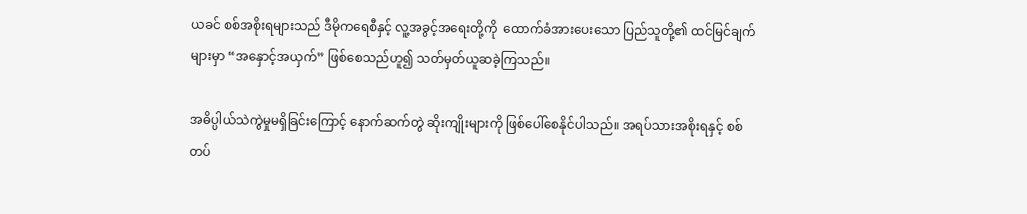ယခင် စစ်အစိုးရများသည် ဒီမိုကရေစီနှင့် လူ့အခွင့်အရေးတို့ကို  ထောက်ခံအားပေးသော ပြည်သူတို့၏ ထင်မြင်ချက်များမှာ “အနှောင့်အယှက်” ဖြစ်စေသည်ဟူ၍ သတ်မှတ်ယူဆခဲ့ကြသည်။

အဓိပ္ပါယ်သဲကွဲမှုမရှိခြင်းကြောင့် နောက်ဆက်တွဲ ဆိုးကျိုးများကို ဖြစ်ပေါ်စေနိုင်ပါသည်။ အရပ်သားအစိုးရနှင့် စစ်တပ်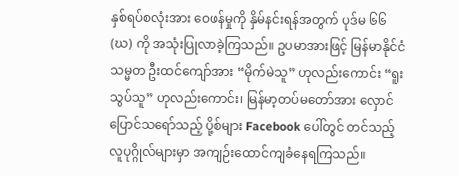နှစ်ရပ်စလုံးအား ဝေဖန်မှုကို နှိမ်နင်းရန်အတွက် ပုဒ်မ ၆၆ (ဃ) ကို အသုံးပြုလာခဲ့ကြသည်။ ဥပမာအားဖြင့် မြန်မာနိုင်ငံ သမ္မတ ဦးထင်ကျော်အား “မိုက်မဲသူ” ဟုလည်းကောင်း “ရူးသွပ်သူ” ဟုလည်းကောင်း၊ မြန်မာ့တပ်မတော်အား လှောင်ပြောင်သရော်သည့် ပို့စ်များ Facebook ပေါ်တွင် တင်သည့် လူပုဂ္ဂိုလ်များမှာ အကျဉ်းထောင်ကျခံနေရကြသည်။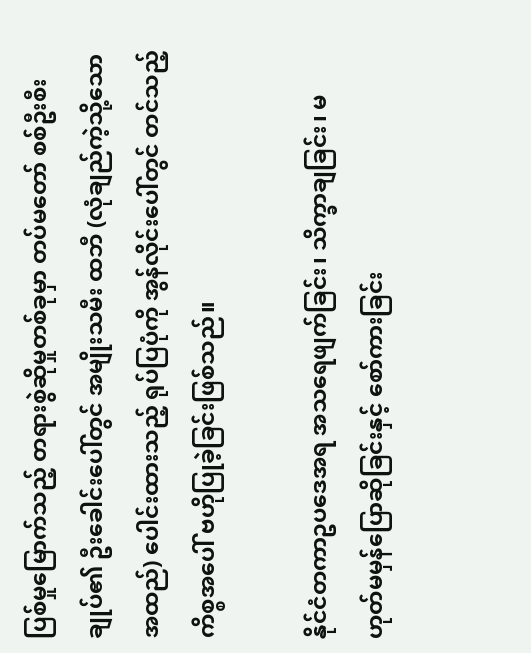ပြစ်မှုမြောက်သည့် တရားစွဲဆိုမှုတစ်ခုမှာ တပ်မတော် စစ်ဦးစီးချုပ်၏ ဦးခေါင်းပေါ်တွင် အမျိုးသမီး ထဘီ (လုံချည်ကဲ့သို့သော အထည်) ပေါင်းထားသည့် ရုပ်ပြပုံကို အွန်လိုင်းပေါ်တွင် တင်သည့် ကိစ္စအပေါ် ဗဟိုပြုခဲ့ခြင်းဖြစ်သည်။

နိုင်ငံတကာဥပဒေအရ အသရေဖျက်ခြင်း၊ သိက္ခာချခြင်း၊ မဟုတ်မမှန်ပြောဆိုခြင်းနှင့် စော်ကားခြင်း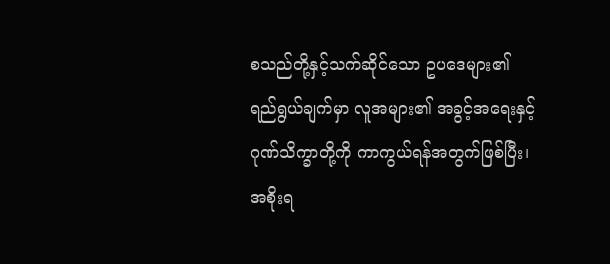စသည်တို့နှင့်သက်ဆိုင်သော ဥပဒေများ၏ ရည်ရွယ်ချက်မှာ လူအများ၏ အခွင့်အရေးနှင့် ဂုဏ်သိက္ခာတို့ကို ကာကွယ်ရန်အတွက်ဖြစ်ပြီး၊ အစိုးရ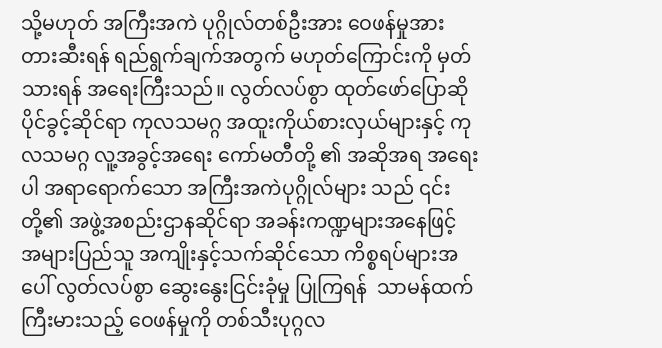သို့မဟုတ် အကြီးအကဲ ပုဂ္ဂိုလ်တစ်ဦးအား ဝေဖန်မှုအား တားဆီးရန် ရည်ရွက်ချက်အတွက် မဟုတ်ကြောင်းကို မှတ်သားရန် အရေးကြီးသည်။ လွတ်လပ်စွာ ထုတ်ဖော်ပြောဆိုပိုင်ခွင့်ဆိုင်ရာ ကုလသမဂ္ဂ အထူးကိုယ်စားလှယ်များနှင့် ကုလသမဂ္ဂ လူ့အခွင့်အရေး ကော်မတီတို့ ၏ အဆိုအရ အရေးပါ အရာရောက်သော အကြီးအကဲပုဂ္ဂိုလ်များ သည် ၎င်းတို့၏ အဖွဲ့အစည်းဌာနဆိုင်ရာ အခန်းကဏ္ဍများအနေဖြင့် အများပြည်သူ အကျိုးနှင့်သက်ဆိုင်သော ကိစ္စရပ်များအပေါ် လွတ်လပ်စွာ ဆွေးနွေးငြင်းခုံမှု ပြုကြရန်  သာမန်ထက်ကြီးမားသည့် ဝေဖန်မှုကို တစ်သီးပုဂ္ဂလ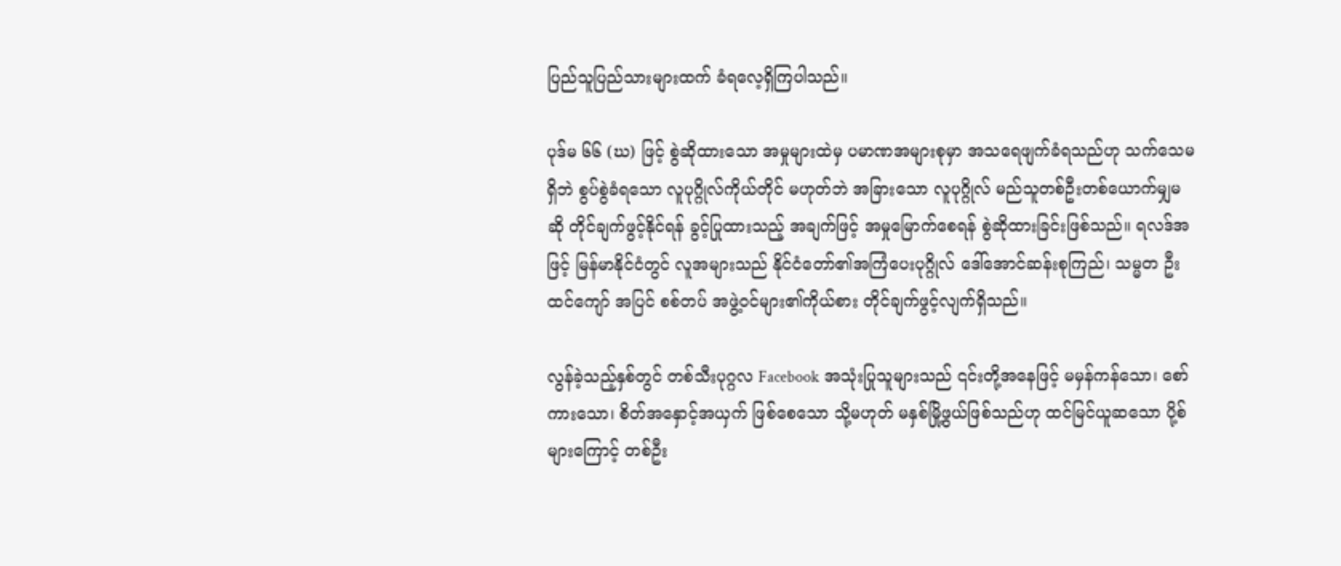ပြည်သူပြည်သားများထက် ခံရလေ့ရှိကြပါသည်။

ပုဒ်မ ၆၆ (ဃ) ဖြင့် စွဲဆိုထားသော အမှုများထဲမှ ပမာဏအများစုမှာ အသရေဖျက်ခံရသည်ဟု သက်သေမရှိဘဲ စွပ်စွဲခံရသော လူပုဂ္ဂိုလ်ကိုယ်တိုင် မဟုတ်ဘဲ အခြားသော လူပုဂ္ဂိုလ် မည်သူတစ်ဦးတစ်ယောက်မျှမဆို တိုင်ချက်ဖွင့်နိုင်ရန် ခွင့်ပြုထားသည့် အချက်ဖြင့် အမှုမြောက်စေရန် စွဲဆိုထားခြင်းဖြစ်သည်။ ရလဒ်အဖြင့် မြန်မာနိုင်ငံတွင် လူအများသည် နိုင်ငံတော်၏အကြံပေးပုဂ္ဂိုလ် ဒေါ်အောင်ဆန်းစုကြည်၊ သမ္မတ ဦးထင်ကျော် အပြင် စစ်တပ် အဖွဲ့ဝင်များ၏ကိုယ်စား တိုင်ချက်ဖွင့်လျက်ရှိသည်။

လွန်ခဲ့သည့်နှစ်တွင် တစ်သီးပုဂ္ဂလ Facebook အသုံးပြုသူများသည် ၎င်းတို့အနေဖြင့် မမှန်ကန်သော၊ စော်ကားသော၊ စိတ်အနှောင့်အယှက် ဖြစ်စေသော သို့မဟုတ် မနှစ်မြို့ဖွယ်ဖြစ်သည်ဟု ထင်မြင်ယူဆသော ပို့စ်များကြောင့် တစ်ဦး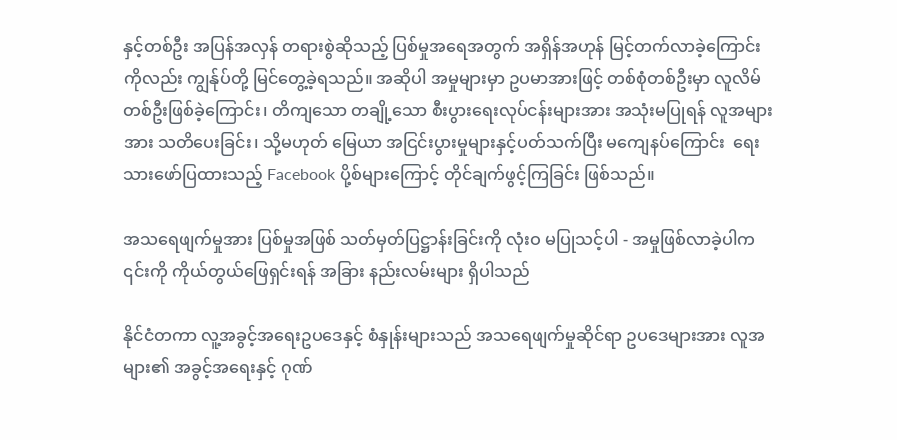နှင့်တစ်ဦး အပြန်အလှန် တရားစွဲဆိုသည့် ပြစ်မှုအရေအတွက် အရှိန်အဟုန် မြင့်တက်လာခဲ့ကြောင်းကိုလည်း ကျွန်ုပ်တို့ မြင်တွေ့ခဲ့ရသည်။ အဆိုပါ အမှုများမှာ ဥပမာအားဖြင့် တစ်စုံတစ်ဦးမှာ လူလိမ်တစ်ဦးဖြစ်ခဲ့ကြောင်း၊ တိကျသော တချို့သော စီးပွားရေးလုပ်ငန်းများအား အသုံးမပြုရန် လူအများအား သတိပေးခြင်း၊ သို့မဟုတ် မြေယာ အငြင်းပွားမှုများနှင့်ပတ်သက်ပြီး မကျေနပ်ကြောင်း  ရေးသားဖော်ပြထားသည့် Facebook ပို့စ်များကြောင့် တိုင်ချက်ဖွင့်ကြခြင်း ဖြစ်သည်။

အသရေဖျက်မှုအား ပြစ်မှုအဖြစ် သတ်မှတ်ပြဋ္ဌာန်းခြင်းကို လုံးဝ မပြုသင့်ပါ - အမှုဖြစ်လာခဲ့ပါက ၎င်းကို ကိုယ်တွယ်ဖြေရှင်းရန် အခြား နည်းလမ်းများ ရှိပါသည်

နိုင်ငံတကာ လူ့အခွင့်အရေးဥပဒေနှင့် စံနှုန်းများသည် အသရေဖျက်မှုဆိုင်ရာ ဥပဒေများအား လူအများ၏ အခွင့်အရေးနှင့် ဂုဏ်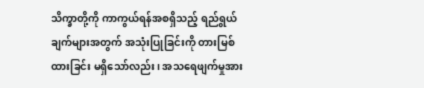သိက္ခာတို့ကို ကာကွယ်ရန်အစရှိသည့် ရည်ရွယ်ချက်များအတွက် အသုံးပြုခြင်းကို တားမြစ်ထားခြင်း မရှိသော်လည်း၊ အသရေဖျက်မှုအား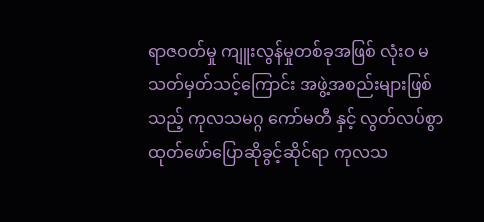ရာဇဝတ်မှု ကျူးလွန်မှုတစ်ခုအဖြစ် လုံးဝ မသတ်မှတ်သင့်ကြောင်း အဖွဲ့အစည်းများဖြစ်သည့် ကုလသမဂ္ဂ ကော်မတီ နှင့် လွတ်လပ်စွာ ထုတ်ဖော်ပြောဆိုခွင့်ဆိုင်ရာ ကုလသ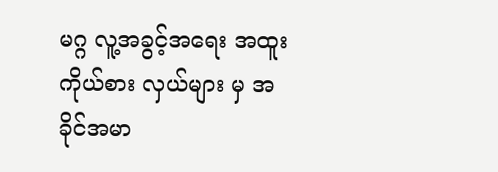မဂ္ဂ လူ့အခွင့်အရေး အထူးကိုယ်စား လှယ်များ မှ အခိုင်အမာ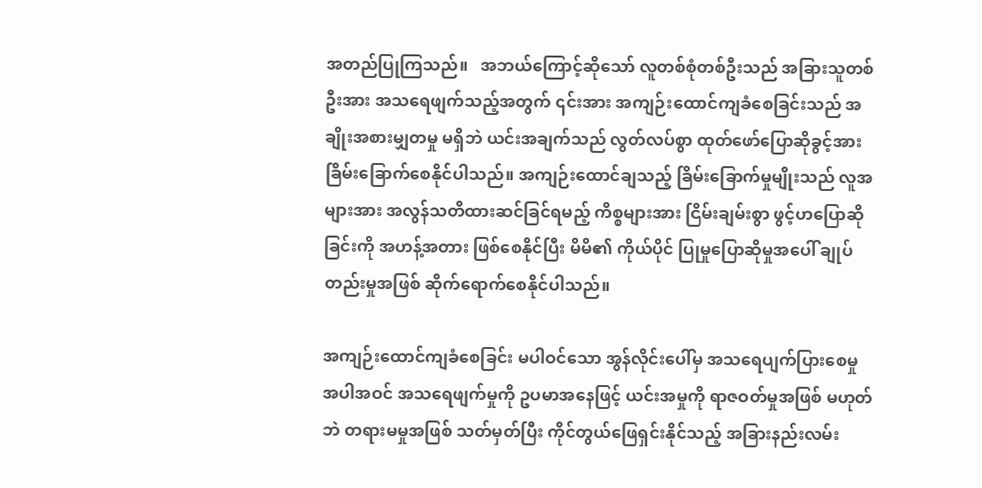အတည်ပြုကြသည်။   အဘယ်ကြောင့်ဆိုသော် လူတစ်စုံတစ်ဦးသည် အခြားသူတစ်ဦးအား အသရေဖျက်သည့်အတွက် ၎င်းအား အကျဉ်းထောင်ကျခံစေခြင်းသည် အချိုးအစားမျှတမှု မရှိဘဲ ယင်းအချက်သည် လွတ်လပ်စွာ ထုတ်ဖော်ပြောဆိုခွင့်အား ခြိမ်းခြောက်စေနိုင်ပါသည်။ အကျဉ်းထောင်ချသည့် ခြိမ်းခြောက်မှုမျိုးသည် လူအများအား အလွန်သတိထားဆင်ခြင်ရမည့် ကိစ္စများအား ငြိမ်းချမ်းစွာ ဖွင့်ဟပြောဆိုခြင်းကို အဟန့်အတား ဖြစ်စေနိုင်ပြီး မိမိ၏ ကိုယ်ပိုင် ပြုမှုပြောဆိုမှုအပေါ် ချုပ်တည်းမှုအဖြစ် ဆိုက်ရောက်စေနိုင်ပါသည်။

အကျဉ်းထောင်ကျခံစေခြင်း မပါဝင်သော အွန်လိုင်းပေါ်မှ အသရေပျက်ပြားစေမှု အပါအဝင် အသရေဖျက်မှုကို ဥပမာအနေဖြင့် ယင်းအမှုကို ရာဇဝတ်မှုအဖြစ် မဟုတ်ဘဲ တရားမမှုအဖြစ် သတ်မှတ်ပြီး ကိုင်တွယ်ဖြေရှင်းနိုင်သည့် အခြားနည်းလမ်း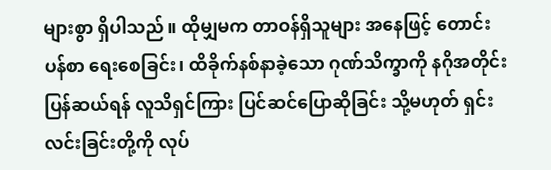များစွာ ရှိပါသည်။ ထိုမျှမက တာဝန်ရှိသူများ အနေဖြင့် တောင်းပန်စာ ရေးစေခြင်း၊ ထိခိုက်နစ်နာခဲ့သော ဂုဏ်သိက္ခာကို နဂိုအတိုင်းပြန်ဆယ်ရန် လူသိရှင်ကြား ပြင်ဆင်ပြောဆိုခြင်း သို့မဟုတ် ရှင်းလင်းခြင်းတို့ကို လုပ်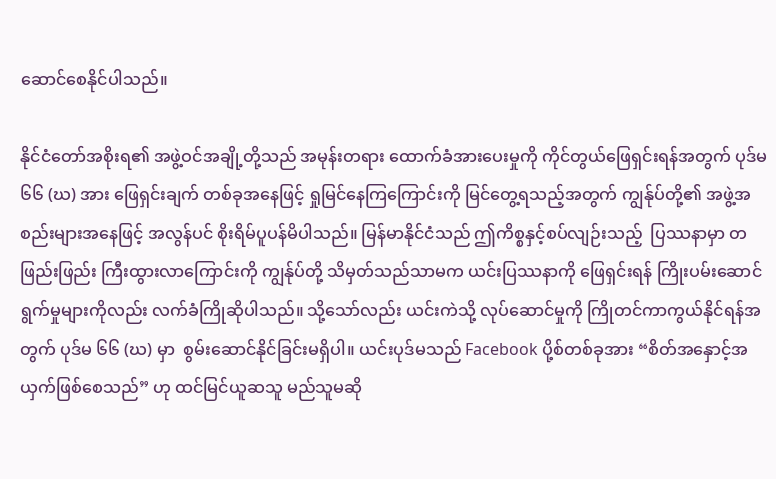ဆောင်စေနိုင်ပါသည်။

နိုင်ငံတော်အစိုးရ၏ အဖွဲ့ဝင်အချို့တို့သည် အမုန်းတရား ထောက်ခံအားပေးမှုကို ကိုင်တွယ်ဖြေရှင်းရန်အတွက် ပုဒ်မ ၆၆ (ဃ) အား ဖြေရှင်းချက် တစ်ခုအနေဖြင့် ရှုမြင်နေကြကြောင်းကို မြင်တွေ့ရသည့်အတွက် ကျွန်ုပ်တို့၏ အဖွဲ့အစည်းများအနေဖြင့် အလွန်ပင် စိုးရိမ်ပူပန်မိပါသည်။ မြန်မာနိုင်ငံသည် ဤကိစ္စနှင့်စပ်လျဉ်းသည့်  ပြဿနာမှာ တဖြည်းဖြည်း ကြီးထွားလာကြောင်းကို ကျွန်ုပ်တို့ သိမှတ်သည်သာမက ယင်းပြဿနာကို ဖြေရှင်းရန် ကြိုးပမ်းဆောင်ရွက်မှုများကိုလည်း လက်ခံကြိုဆိုပါသည်။ သို့သော်လည်း ယင်းကဲသို့ လုပ်ဆောင်မှုကို ကြိုတင်ကာကွယ်နိုင်ရန်အတွက် ပုဒ်မ ၆၆ (ဃ) မှာ  စွမ်းဆောင်နိုင်ခြင်းမရှိပါ။ ယင်းပုဒ်မသည် Facebook ပို့စ်တစ်ခုအား “စိတ်အနှောင့်အယှက်ဖြစ်စေသည်” ဟု ထင်မြင်ယူဆသူ မည်သူမဆို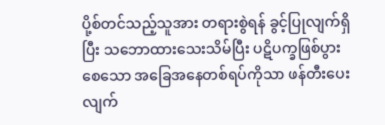ပို့စ်တင်သည့်သူအား တရားစွဲရန် ခွင့်ပြုလျက်ရှိပြီး သဘောထားသေးသိမ်ပြီး ပဋိပက္ခဖြစ်ပွားစေသော အခြေအနေတစ်ရပ်ကိုသာ ဖန်တီးပေးလျက်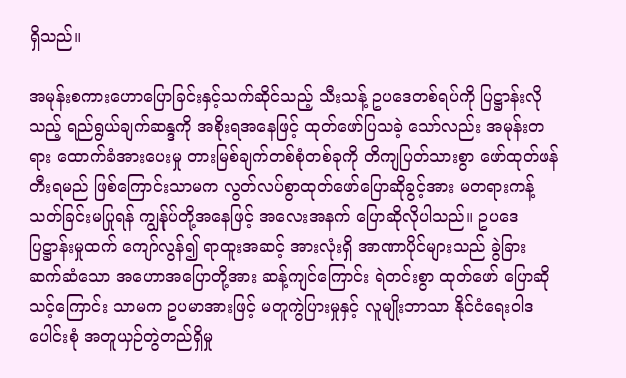ရှိသည်။

အမုန်းစကားဟောပြောခြင်းနှင့်သက်ဆိုင်သည့် သီးသန့် ဥပဒေတစ်ရပ်ကို ပြဋ္ဌာန်းလိုသည့် ရည်ရွယ်ချက်ဆန္ဒကို အစိုးရအနေဖြင့် ထုတ်ဖော်ပြသခဲ့ သော်လည်း အမုန်းတရား ထောက်ခံအားပေးမှု တားမြစ်ချက်တစ်စုံတစ်ခုကို တိကျပြတ်သားစွာ ဖော်ထုတ်ဖန်တီးရမည် ဖြစ်ကြောင်းသာမက လွတ်လပ်စွာထုတ်ဖော်ပြောဆိုခွင့်အား မတရားကန့်သတ်ခြင်းမပြုရန် ကျွန်ုပ်တို့အနေဖြင့် အလေးအနက် ပြောဆိုလိုပါသည်။ ဥပဒေပြဋ္ဌာန်းမှုထက် ကျော်လွန်၍ ရာထူးအဆင့် အားလုံးရှိ အာဏာပိုင်များသည် ခွဲခြားဆက်ဆံသော အဟောအပြောတို့အား ဆန့်ကျင်ကြောင်း ရဲတင်းစွာ ထုတ်ဖော် ပြောဆိုသင့်ကြောင်း သာမက ဥပမာအားဖြင့် မတူကွဲပြားမှုနှင့် လူမျိုးဘာသာ နိုင်ငံရေးဝါဒပေါင်းစုံ အတူယှဉ်တွဲတည်ရှိမှု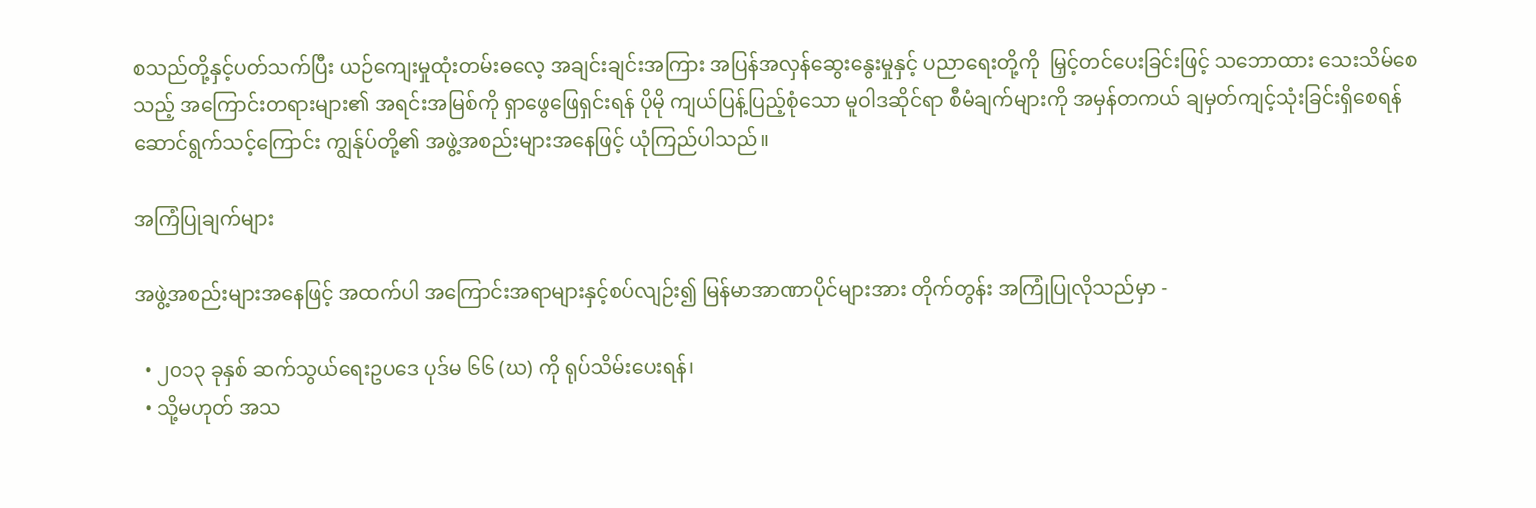စသည်တို့နှင့်ပတ်သက်ပြီး ယဉ်ကျေးမှုထုံးတမ်းဓလေ့ အချင်းချင်းအကြား အပြန်အလှန်ဆွေးနွေးမှုနှင့် ပညာရေးတို့ကို  မြှင့်တင်ပေးခြင်းဖြင့် သဘောထား သေးသိမ်စေသည့် အကြောင်းတရားများ၏ အရင်းအမြစ်ကို ရှာဖွေဖြေရှင်းရန် ပိုမို ကျယ်ပြန့်ပြည့်စုံသော မူဝါဒဆိုင်ရာ စီမံချက်များကို အမှန်တကယ် ချမှတ်ကျင့်သုံးခြင်းရှိစေရန်  ဆောင်ရွက်သင့်ကြောင်း ကျွန်ုပ်တို့၏ အဖွဲ့အစည်းများအနေဖြင့် ယုံကြည်ပါသည်။

အကြံပြုချက်များ

အဖွဲ့အစည်းများအနေဖြင့် အထက်ပါ အကြောင်းအရာများနှင့်စပ်လျဉ်း၍ မြန်မာအာဏာပိုင်များအား တိုက်တွန်း အကြုံပြုလိုသည်မှာ -

  • ၂၀၁၃ ခုနှစ် ဆက်သွယ်ရေးဥပဒေ ပုဒ်မ ၆၆ (ဃ) ကို ရုပ်သိမ်းပေးရန်၊
  • သို့မဟုတ် အသ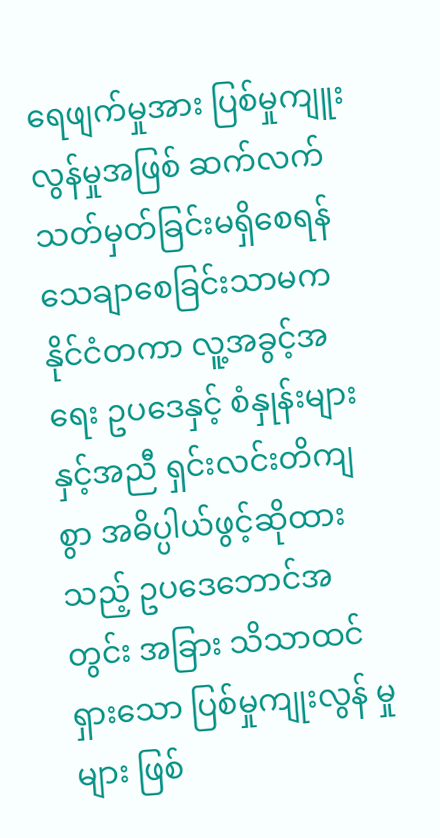ရေဖျက်မှုအား ပြစ်မှုကျူးလွန်မှုအဖြစ် ဆက်လက်သတ်မှတ်ခြင်းမရှိစေရန် သေချာစေခြင်းသာမက နိုင်ငံတကာ လူ့အခွင့်အရေး ဥပဒေနှင့် စံနှုန်းများနှင့်အညီ ရှင်းလင်းတိကျစွာ အဓိပ္ပါယ်ဖွင့်ဆိုထားသည့် ဥပဒေဘောင်အတွင်း အခြား သိသာထင်ရှားသော ပြစ်မှုကျုးလွန် မှုများ ဖြစ်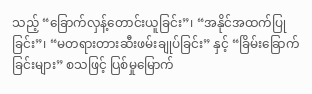သည့် “ခြောက်လှန့်တောင်းယူခြင်း”၊ “အနိုင်အထက်ပြုခြင်း”၊ “မတရားတားဆီးဖမ်းချုပ်ခြင်း” နှင့် “ခြိမ်းခြောက်ခြင်းများ” စသဖြင့် ပြစ်မှုမြောက်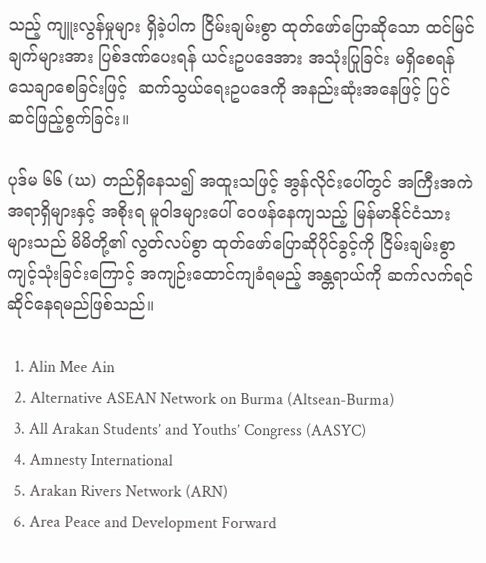သည့် ကျူးလွန်မှုများ ရှိခဲ့ပါက ငြိမ်းချမ်းစွာ ထုတ်ဖော်ပြောဆိုသော ထင်မြင်ချက်များအား ပြစ်ဒဏ်ပေးရန် ယင်းဥပဒေအား အသုံးပြုခြင်း မရှိစေရန် သေချာစေခြင်းဖြင့်  ဆက်သွယ်ရေးဥပဒေကို အနည်းဆုံးအနေဖြင့် ပြင်ဆင်ဖြည့်စွက်ခြင်း။

ပုဒ်မ ၆၆ (ဃ) တည်ရှိနေသ၍ အထူးသဖြင့် အွန်လိုင်းပေါ်တွင် အကြီးအကဲအရာရှိများနှင့် အစိုးရ မူဝါဒများပေါ် ဝေဖန်နေကျသည့် မြန်မာနိုင်ငံသားများသည် မိမိတို့၏ လွတ်လပ်စွာ ထုတ်ဖော်ပြောဆိုပိုင်ခွင့်ကို ငြိမ်းချမ်းစွာ ကျင့်သုံးခြင်းကြောင့် အကျဉ်းထောင်ကျခံရမည့် အန္တရာယ်ကို ဆက်လက်ရင်ဆိုင်နေရမည်ဖြစ်သည်။

  1. Alin Mee Ain
  2. Alternative ASEAN Network on Burma (Altsean-Burma)
  3. All Arakan Students’ and Youths’ Congress (AASYC)
  4. Amnesty International
  5. Arakan Rivers Network (ARN)
  6. Area Peace and Development Forward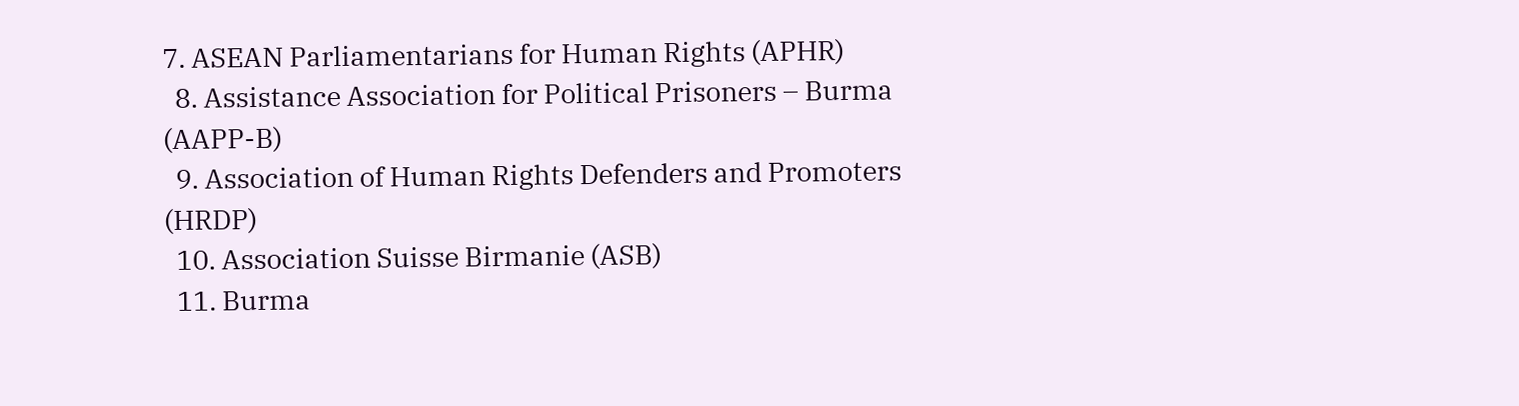7. ASEAN Parliamentarians for Human Rights (APHR)
  8. Assistance Association for Political Prisoners – Burma (AAPP-B)
  9. Association of Human Rights Defenders and Promoters (HRDP)
  10. Association Suisse Birmanie (ASB)
  11. Burma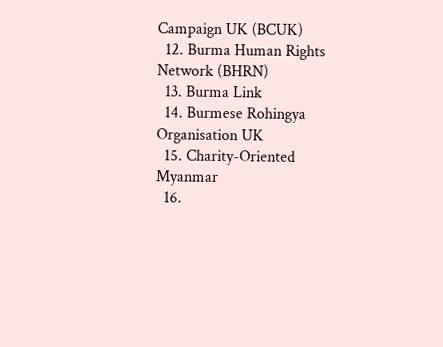Campaign UK (BCUK)
  12. Burma Human Rights Network (BHRN)
  13. Burma Link
  14. Burmese Rohingya Organisation UK
  15. Charity-Oriented Myanmar
  16.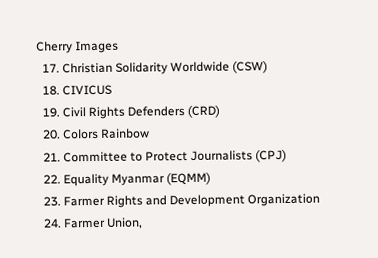Cherry Images
  17. Christian Solidarity Worldwide (CSW)
  18. CIVICUS
  19. Civil Rights Defenders (CRD)
  20. Colors Rainbow
  21. Committee to Protect Journalists (CPJ)
  22. Equality Myanmar (EQMM)
  23. Farmer Rights and Development Organization
  24. Farmer Union,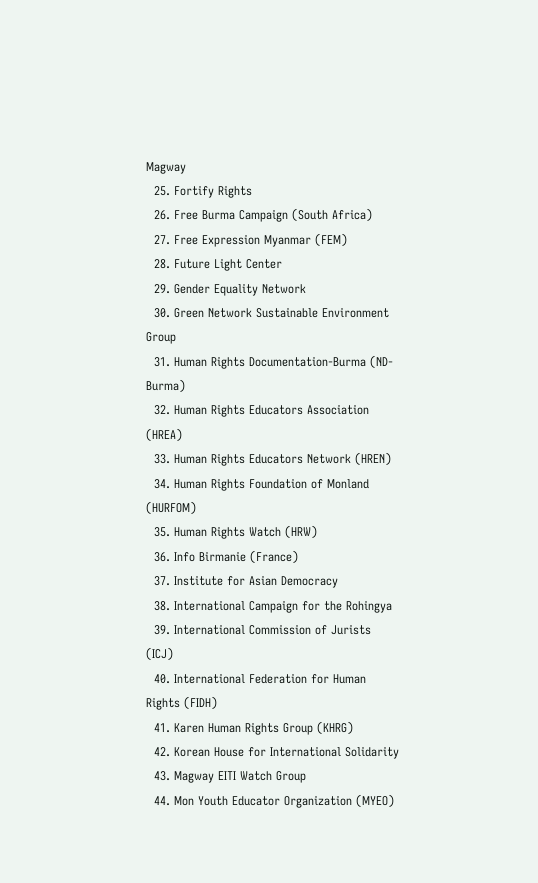Magway
  25. Fortify Rights
  26. Free Burma Campaign (South Africa)
  27. Free Expression Myanmar (FEM)
  28. Future Light Center
  29. Gender Equality Network
  30. Green Network Sustainable Environment Group
  31. Human Rights Documentation-Burma (ND-Burma)
  32. Human Rights Educators Association (HREA)
  33. Human Rights Educators Network (HREN)
  34. Human Rights Foundation of Monland (HURFOM)
  35. Human Rights Watch (HRW)
  36. Info Birmanie (France)
  37. Institute for Asian Democracy
  38. International Campaign for the Rohingya
  39. International Commission of Jurists (ICJ)
  40. International Federation for Human Rights (FIDH)
  41. Karen Human Rights Group (KHRG)
  42. Korean House for International Solidarity
  43. Magway EITI Watch Group
  44. Mon Youth Educator Organization (MYEO)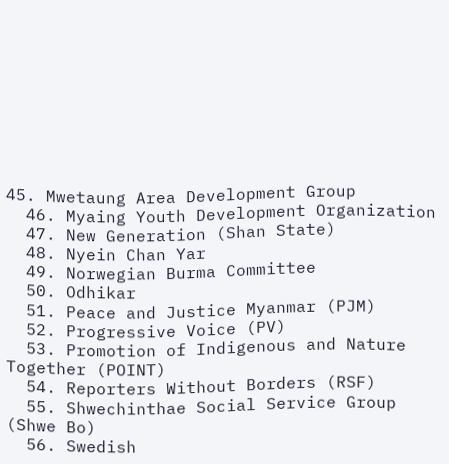45. Mwetaung Area Development Group
  46. Myaing Youth Development Organization
  47. New Generation (Shan State)
  48. Nyein Chan Yar
  49. Norwegian Burma Committee
  50. Odhikar
  51. Peace and Justice Myanmar (PJM)
  52. Progressive Voice (PV)
  53. Promotion of Indigenous and Nature Together (POINT)
  54. Reporters Without Borders (RSF)
  55. Shwechinthae Social Service Group (Shwe Bo)
  56. Swedish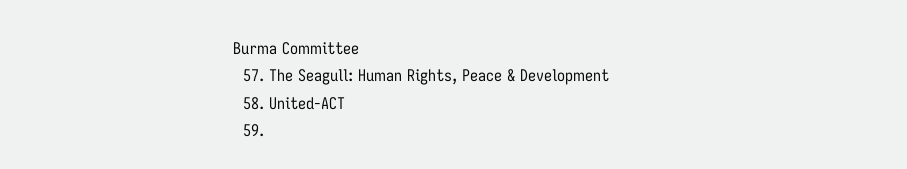Burma Committee
  57. The Seagull: Human Rights, Peace & Development
  58. United-ACT
  59.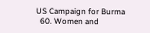US Campaign for Burma
  60. Women and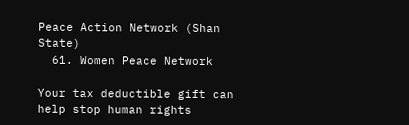Peace Action Network (Shan State)
  61. Women Peace Network

Your tax deductible gift can help stop human rights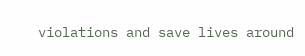violations and save lives around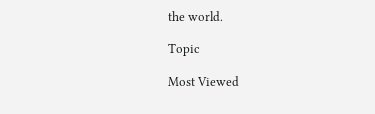the world.

Topic

Most Viewed